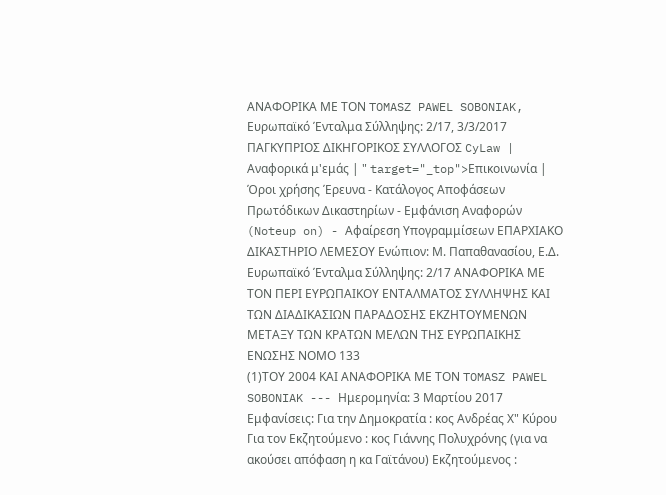ΑΝΑΦΟΡΙΚΑ ΜΕ ΤΟΝ TOMASZ PAWEL SOBONIAK, Ευρωπαϊκό Ένταλμα Σύλληψης: 2/17, 3/3/2017 ΠΑΓΚΥΠΡΙΟΣ ΔΙΚΗΓΟΡΙΚΟΣ ΣΥΛΛΟΓΟΣ CyLaw | Αναφορικά μ'εμάς | " target="_top">Επικοινωνία | Όροι χρήσης Έρευνα - Κατάλογος Αποφάσεων Πρωτόδικων Δικαστηρίων - Εμφάνιση Αναφορών (Noteup on) - Αφαίρεση Υπογραμμίσεων ΕΠΑΡΧΙΑΚΟ ΔΙΚΑΣΤΗΡΙΟ ΛΕΜΕΣΟΥ Ενώπιον: Μ. Παπαθανασίου, Ε.Δ. Ευρωπαϊκό Ένταλμα Σύλληψης: 2/17 ΑΝΑΦΟΡΙΚΑ ΜΕ ΤΟΝ ΠΕΡΙ ΕΥΡΩΠΑΙΚΟΥ ΕΝΤΑΛΜΑΤΟΣ ΣΥΛΛΗΨΗΣ ΚΑΙ ΤΩΝ ΔΙΑΔΙΚΑΣΙΩΝ ΠΑΡΑΔΟΣΗΣ ΕΚΖΗΤΟΥΜΕΝΩΝ ΜΕΤΑΞΥ ΤΩΝ ΚΡΑΤΩΝ ΜΕΛΩΝ ΤΗΣ ΕΥΡΩΠΑΙΚΗΣ ΕΝΩΣΗΣ ΝΟΜΟ 133
(1)ΤΟΥ 2004 ΚΑΙ ΑΝΑΦΟΡΙΚΑ ΜΕ ΤΟΝ TOMASZ PAWEL SOBONIAK --- Ημερομηνία: 3 Μαρτίου 2017 Εμφανίσεις: Για την Δημοκρατία : κος Ανδρέας Χ" Κύρου Για τον Εκζητούμενο : κος Γιάννης Πολυχρόνης (για να ακούσει απόφαση η κα Γαϊτάνου) Εκζητούμενος :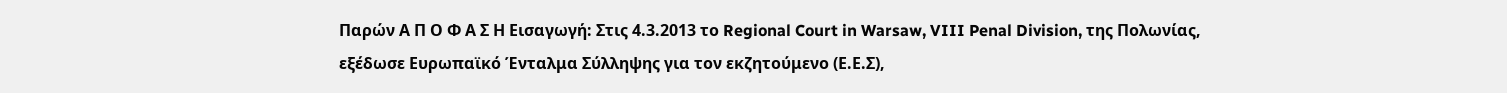Παρών Α Π Ο Φ Α Σ Η Εισαγωγή: Στις 4.3.2013 το Regional Court in Warsaw, VIII Penal Division, της Πολωνίας, εξέδωσε Ευρωπαϊκό Ένταλμα Σύλληψης για τον εκζητούμενο (Ε.Ε.Σ),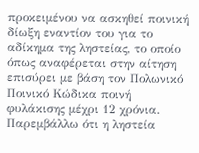προκειμένου να ασκηθεί ποινική δίωξη εναντίον του για το αδίκημα της ληστείας, το οποίο όπως αναφέρεται στην αίτηση επισύρει με βάση τον Πολωνικό Ποινικό Κώδικα ποινή φυλάκισης μέχρι 12 χρόνια. Παρεμβάλλω ότι η ληστεία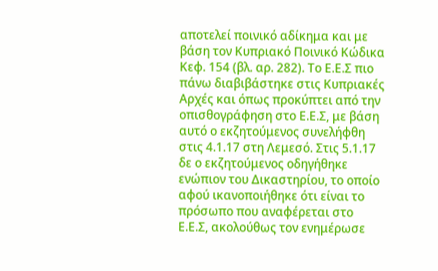αποτελεί ποινικό αδίκημα και με βάση τον Κυπριακό Ποινικό Κώδικα Κεφ. 154 (βλ. αρ. 282). Το Ε.Ε.Σ πιο πάνω διαβιβάστηκε στις Κυπριακές Αρχές και όπως προκύπτει από την οπισθογράφηση στο Ε.Ε.Σ, με βάση αυτό ο εκζητούμενος συνελήφθη στις 4.1.17 στη Λεμεσό. Στις 5.1.17 δε ο εκζητούμενος οδηγήθηκε ενώπιον του Δικαστηρίου, το οποίο αφού ικανοποιήθηκε ότι είναι το πρόσωπο που αναφέρεται στο Ε.Ε.Σ, ακολούθως τον ενημέρωσε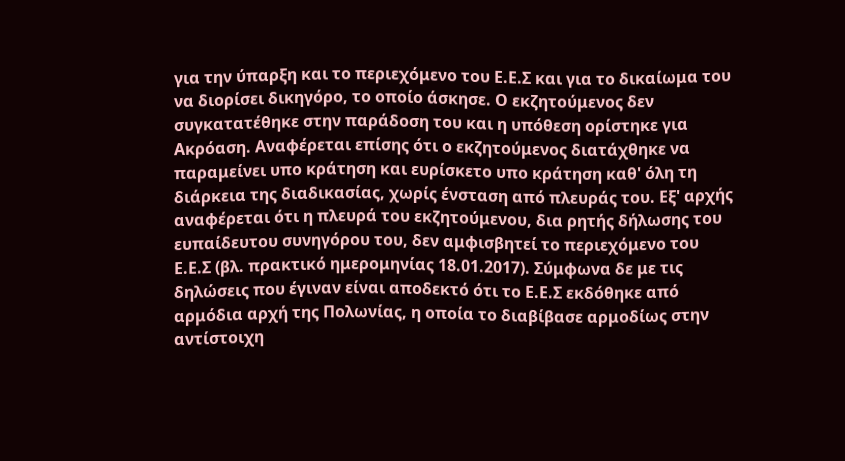για την ύπαρξη και το περιεχόμενο του Ε.Ε.Σ και για το δικαίωμα του να διορίσει δικηγόρο, το οποίο άσκησε. Ο εκζητούμενος δεν συγκατατέθηκε στην παράδοση του και η υπόθεση ορίστηκε για Ακρόαση. Αναφέρεται επίσης ότι ο εκζητούμενος διατάχθηκε να παραμείνει υπο κράτηση και ευρίσκετο υπο κράτηση καθ' όλη τη διάρκεια της διαδικασίας, χωρίς ένσταση από πλευράς του. Εξ' αρχής αναφέρεται ότι η πλευρά του εκζητούμενου, δια ρητής δήλωσης του ευπαίδευτου συνηγόρου του, δεν αμφισβητεί το περιεχόμενο του Ε.Ε.Σ (βλ. πρακτικό ημερομηνίας 18.01.2017). Σύμφωνα δε με τις δηλώσεις που έγιναν είναι αποδεκτό ότι το Ε.Ε.Σ εκδόθηκε από αρμόδια αρχή της Πολωνίας, η οποία το διαβίβασε αρμοδίως στην αντίστοιχη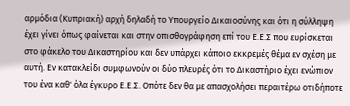αρμόδια (Κυπριακή) αρχή δηλαδή το Υπουργείο Δικαιοσύνης και ότι η σύλληψη έχει γίνει όπως φαίνεται και στην οπισθογράφηση επί του Ε.Ε.Σ που ευρίσκεται στο φάκελο του Δικαστηρίου και δεν υπάρχει κάποιο εκκρεμές θέμα εν σχέση με αυτή. Εν κατακλείδι συμφωνούν οι δύο πλευρές ότι το Δικαστήριο έχει ενώπιον του ένα καθ' όλα έγκυρο Ε.Ε.Σ. Οπότε δεν θα με απασχολήσει περαιτέρω οτιδήποτε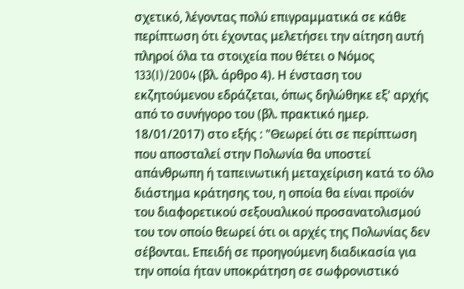σχετικό, λέγοντας πολύ επιγραμματικά σε κάθε περίπτωση ότι έχοντας μελετήσει την αίτηση αυτή πληροί όλα τα στοιχεία που θέτει ο Νόμος 133(I)/2004 (βλ. άρθρο 4). Η ένσταση του εκζητούμενου εδράζεται, όπως δηλώθηκε εξ' αρχής από το συνήγορο του (βλ. πρακτικό ημερ. 18/01/2017) στο εξής : "Θεωρεί ότι σε περίπτωση που αποσταλεί στην Πολωνία θα υποστεί απάνθρωπη ή ταπεινωτική μεταχείριση κατά το όλο διάστημα κράτησης του, η οποία θα είναι προϊόν του διαφορετικού σεξουαλικού προσανατολισμού του τον οποίο θεωρεί ότι οι αρχές της Πολωνίας δεν σέβονται. Επειδή σε προηγούμενη διαδικασία για την οποία ήταν υποκράτηση σε σωφρονιστικό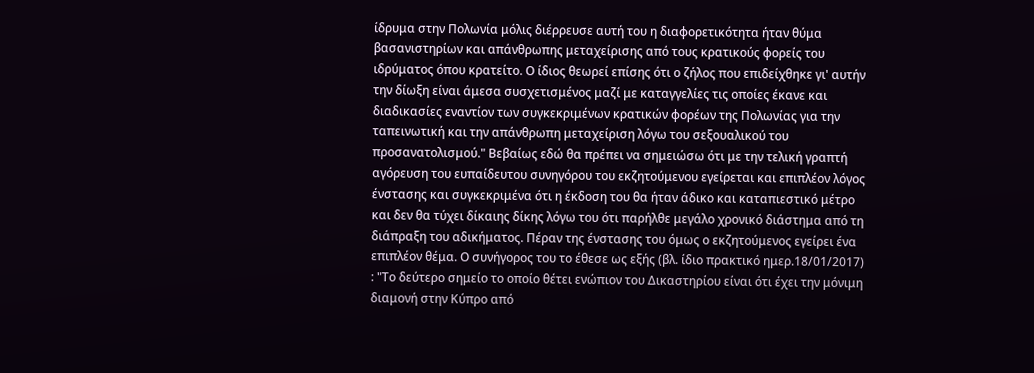ίδρυμα στην Πολωνία μόλις διέρρευσε αυτή του η διαφορετικότητα ήταν θύμα βασανιστηρίων και απάνθρωπης μεταχείρισης από τους κρατικούς φορείς του ιδρύματος όπου κρατείτο. Ο ίδιος θεωρεί επίσης ότι ο ζήλος που επιδείχθηκε γι' αυτήν την δίωξη είναι άμεσα συσχετισμένος μαζί με καταγγελίες τις οποίες έκανε και διαδικασίες εναντίον των συγκεκριμένων κρατικών φορέων της Πολωνίας για την ταπεινωτική και την απάνθρωπη μεταχείριση λόγω του σεξουαλικού του προσανατολισμού." Βεβαίως εδώ θα πρέπει να σημειώσω ότι με την τελική γραπτή αγόρευση του ευπαίδευτου συνηγόρου του εκζητούμενου εγείρεται και επιπλέον λόγος ένστασης και συγκεκριμένα ότι η έκδοση του θα ήταν άδικο και καταπιεστικό μέτρο και δεν θα τύχει δίκαιης δίκης λόγω του ότι παρήλθε μεγάλο χρονικό διάστημα από τη διάπραξη του αδικήματος. Πέραν της ένστασης του όμως ο εκζητούμενος εγείρει ένα επιπλέον θέμα. Ο συνήγορος του το έθεσε ως εξής (βλ. ίδιο πρακτικό ημερ.18/01/2017) : "Το δεύτερο σημείο το οποίο θέτει ενώπιον του Δικαστηρίου είναι ότι έχει την μόνιμη διαμονή στην Κύπρο από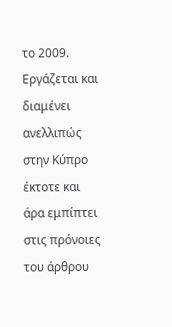το 2009. Εργάζεται και διαμένει ανελλιπώς στην Κύπρο έκτοτε και άρα εμπίπτει στις πρόνοιες του άρθρου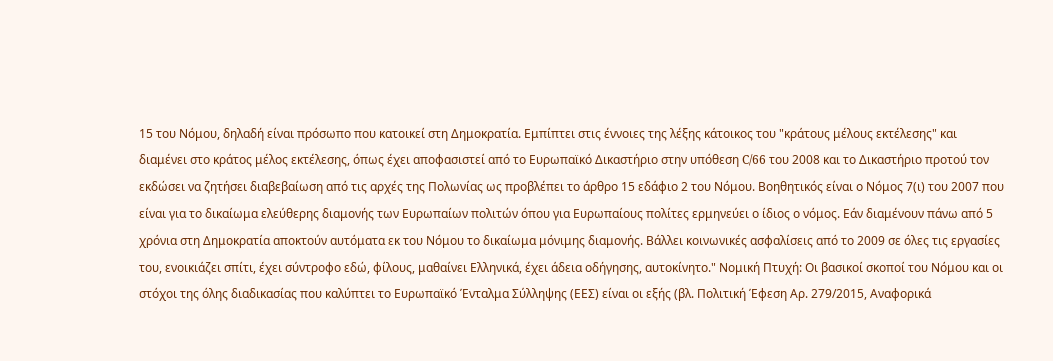15 του Νόμου, δηλαδή είναι πρόσωπο που κατοικεί στη Δημοκρατία. Εμπίπτει στις έννοιες της λέξης κάτοικος του "κράτους μέλους εκτέλεσης" και διαμένει στο κράτος μέλος εκτέλεσης, όπως έχει αποφασιστεί από το Ευρωπαϊκό Δικαστήριο στην υπόθεση C/66 του 2008 και το Δικαστήριο προτού τον εκδώσει να ζητήσει διαβεβαίωση από τις αρχές της Πολωνίας ως προβλέπει το άρθρο 15 εδάφιο 2 του Νόμου. Βοηθητικός είναι ο Νόμος 7(ι) του 2007 που είναι για το δικαίωμα ελεύθερης διαμονής των Ευρωπαίων πολιτών όπου για Ευρωπαίους πολίτες ερμηνεύει ο ίδιος ο νόμος. Εάν διαμένουν πάνω από 5 χρόνια στη Δημοκρατία αποκτούν αυτόματα εκ του Νόμου το δικαίωμα μόνιμης διαμονής. Βάλλει κοινωνικές ασφαλίσεις από το 2009 σε όλες τις εργασίες του, ενοικιάζει σπίτι, έχει σύντροφο εδώ, φίλους, μαθαίνει Ελληνικά, έχει άδεια οδήγησης, αυτοκίνητο." Νομική Πτυχή: Οι βασικοί σκοποί του Νόμου και οι στόχοι της όλης διαδικασίας που καλύπτει το Ευρωπαϊκό Ένταλμα Σύλληψης (ΕΕΣ) είναι οι εξής (βλ. Πολιτική Έφεση Αρ. 279/2015, Αναφορικά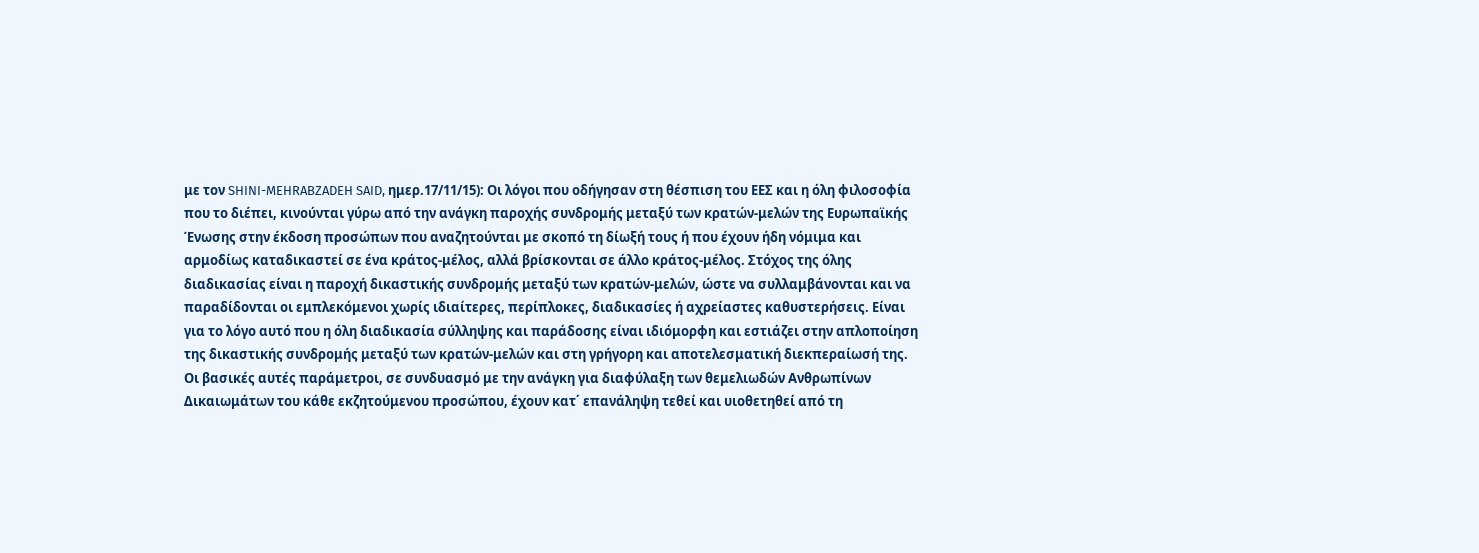με τον SHINI-MEHRABZADEH SAID, ημερ.17/11/15): Οι λόγοι που οδήγησαν στη θέσπιση του ΕΕΣ και η όλη φιλοσοφία που το διέπει, κινούνται γύρω από την ανάγκη παροχής συνδρομής μεταξύ των κρατών-μελών της Ευρωπαϊκής Ένωσης στην έκδοση προσώπων που αναζητούνται με σκοπό τη δίωξή τους ή που έχουν ήδη νόμιμα και αρμοδίως καταδικαστεί σε ένα κράτος-μέλος, αλλά βρίσκονται σε άλλο κράτος-μέλος. Στόχος της όλης διαδικασίας είναι η παροχή δικαστικής συνδρομής μεταξύ των κρατών-μελών, ώστε να συλλαμβάνονται και να παραδίδονται οι εμπλεκόμενοι χωρίς ιδιαίτερες, περίπλοκες, διαδικασίες ή αχρείαστες καθυστερήσεις. Είναι για το λόγο αυτό που η όλη διαδικασία σύλληψης και παράδοσης είναι ιδιόμορφη και εστιάζει στην απλοποίηση της δικαστικής συνδρομής μεταξύ των κρατών-μελών και στη γρήγορη και αποτελεσματική διεκπεραίωσή της. Οι βασικές αυτές παράμετροι, σε συνδυασμό με την ανάγκη για διαφύλαξη των θεμελιωδών Ανθρωπίνων Δικαιωμάτων του κάθε εκζητούμενου προσώπου, έχουν κατ΄ επανάληψη τεθεί και υιοθετηθεί από τη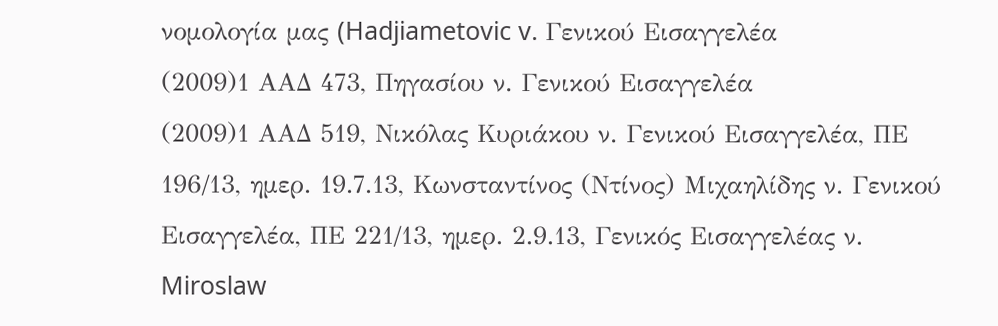νομολογία μας (Hadjiametovic v. Γενικού Εισαγγελέα
(2009)1 ΑΑΔ 473, Πηγασίου ν. Γενικού Εισαγγελέα
(2009)1 ΑΑΔ 519, Νικόλας Κυριάκου ν. Γενικού Εισαγγελέα, ΠΕ 196/13, ημερ. 19.7.13, Κωνσταντίνος (Ντίνος) Μιχαηλίδης ν. Γενικού Εισαγγελέα, ΠΕ 221/13, ημερ. 2.9.13, Γενικός Εισαγγελέας ν. Miroslaw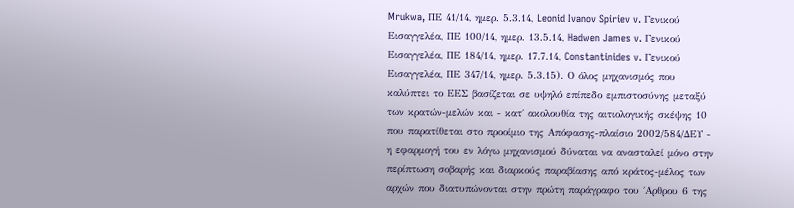Mrukwa, ΠΕ 41/14, ημερ. 5.3.14, Leonid Ivanov Spiriev v. Γενικού Εισαγγελέα, ΠΕ 100/14, ημερ. 13.5.14, Hadwen James v. Γενικού Εισαγγελέα, ΠΕ 184/14, ημερ. 17.7.14, Constantinides v. Γενικού Εισαγγελέα, ΠΕ 347/14, ημερ. 5.3.15). Ο όλος μηχανισμός που καλύπτει το ΕΕΣ βασίζεται σε υψηλό επίπεδο εμπιστοσύνης μεταξύ των κρατών-μελών και - κατ΄ ακολουθία της αιτιολογικής σκέψης 10 που παρατίθεται στο προοίμιο της Απόφασης-πλαίσιο 2002/584/ΔΕΥ - η εφαρμογή του εν λόγω μηχανισμού δύναται να ανασταλεί μόνο στην περίπτωση σοβαρής και διαρκούς παραβίασης από κράτος-μέλος των αρχών που διατυπώνονται στην πρώτη παράγραφο του ΄Αρθρου 6 της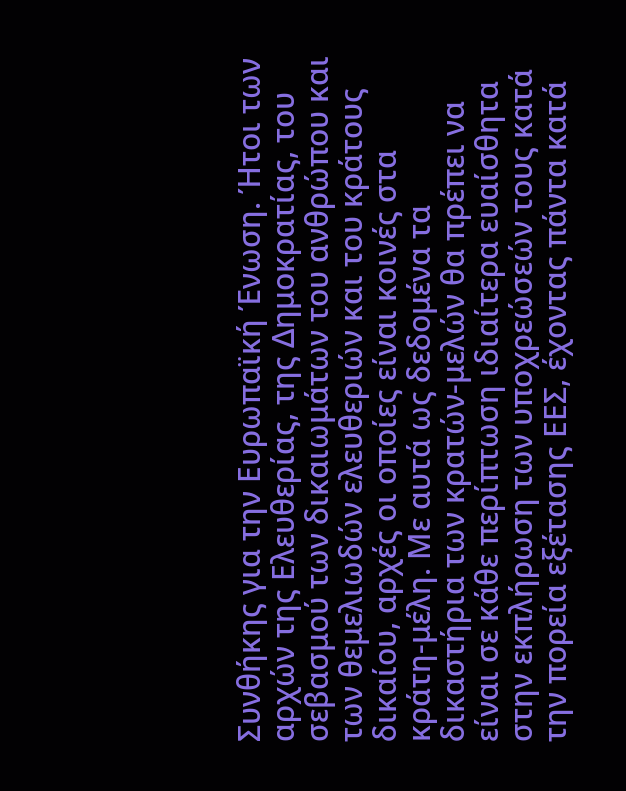Συνθήκης για την Ευρωπαϊκή Ένωση. Ήτοι των αρχών της Ελευθερίας, της Δημοκρατίας, του σεβασμού των δικαιωμάτων του ανθρώπου και των θεμελιωδών ελευθεριών και του κράτους δικαίου, αρχές οι οποίες είναι κοινές στα κράτη-μέλη. Με αυτά ως δεδομένα τα δικαστήρια των κρατών-μελών θα πρέπει να είναι σε κάθε περίπτωση ιδιαίτερα ευαίσθητα στην εκπλήρωση των υποχρεώσεών τους κατά την πορεία εξέτασης ΕΕΣ, έχοντας πάντα κατά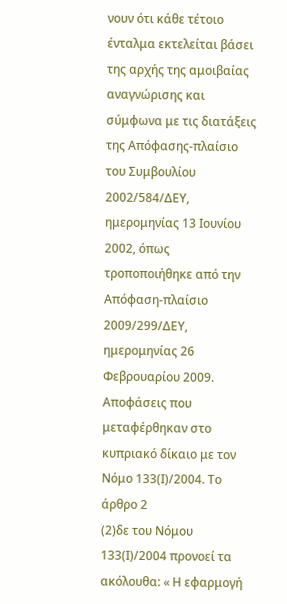νουν ότι κάθε τέτοιο ένταλμα εκτελείται βάσει της αρχής της αμοιβαίας αναγνώρισης και σύμφωνα με τις διατάξεις της Απόφασης-πλαίσιο του Συμβουλίου 2002/584/ΔΕΥ, ημερομηνίας 13 Ιουνίου 2002, όπως τροποποιήθηκε από την Απόφαση-πλαίσιο 2009/299/ΔΕΥ, ημερομηνίας 26 Φεβρουαρίου 2009. Αποφάσεις που μεταφέρθηκαν στο κυπριακό δίκαιο με τον Νόμο 133(Ι)/2004. Το άρθρο 2
(2)δε του Νόμου 133(Ι)/2004 προνοεί τα ακόλουθα: « Η εφαρμογή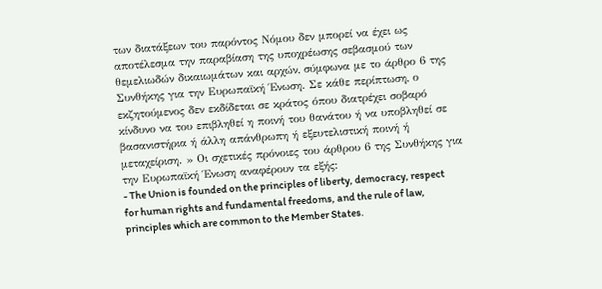των διατάξεων του παρόντος Νόμου δεν μπορεί να έχει ως αποτέλεσμα την παραβίαση της υποχρέωσης σεβασμού των θεμελιωδών δικαιωμάτων και αρχών, σύμφωνα με το άρθρο 6 της Συνθήκης για την Ευρωπαϊκή Ένωση. Σε κάθε περίπτωση, ο εκζητούμενος δεν εκδίδεται σε κράτος όπου διατρέχει σοβαρό κίνδυνο να του επιβληθεί η ποινή του θανάτου ή να υποβληθεί σε βασανιστήρια ή άλλη απάνθρωπη ή εξευτελιστική ποινή ή μεταχείριση. » Οι σχετικές πρόνοιες του άρθρου 6 της Συνθήκης για την Ευρωπαϊκή Ένωση αναφέρουν τα εξής:
- The Union is founded on the principles of liberty, democracy, respect for human rights and fundamental freedoms, and the rule of law, principles which are common to the Member States.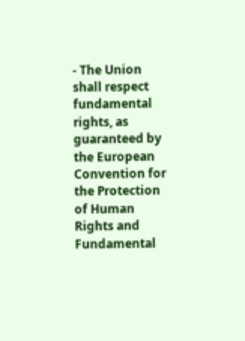- The Union shall respect fundamental rights, as guaranteed by the European Convention for the Protection of Human Rights and Fundamental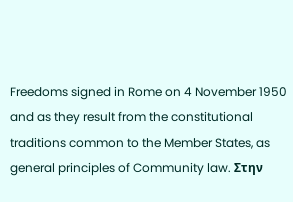Freedoms signed in Rome on 4 November 1950 and as they result from the constitutional traditions common to the Member States, as general principles of Community law. Στην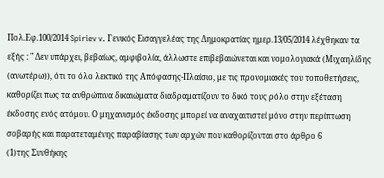Πολ.Εφ.100/2014 Spiriev v. Γενικός Εισαγγελέας της Δημοκρατίας ημερ.13/05/2014 λέχθηκαν τα εξής : " Δεν υπάρχει, βεβαίως, αμφιβολία, άλλωστε επιβεβαιώνεται και νομολογιακά (Μιχαηλίδης (ανωτέρω)), ότι το όλο λεκτικό της Απόφασης-Πλαίσιο, με τις προνομιακές του τοποθετήσεις, καθορίζει πως τα ανθρώπινα δικαιώματα διαδραματίζουν το δικό τους ρόλο στην εξέταση έκδοσης ενός ατόμου. Ο μηχανισμός έκδοσης μπορεί να αναχαιτιστεί μόνο στην περίπτωση σοβαρής και παρατεταμένης παραβίασης των αρχών που καθορίζονται στο άρθρο 6
(1)της Συνθήκης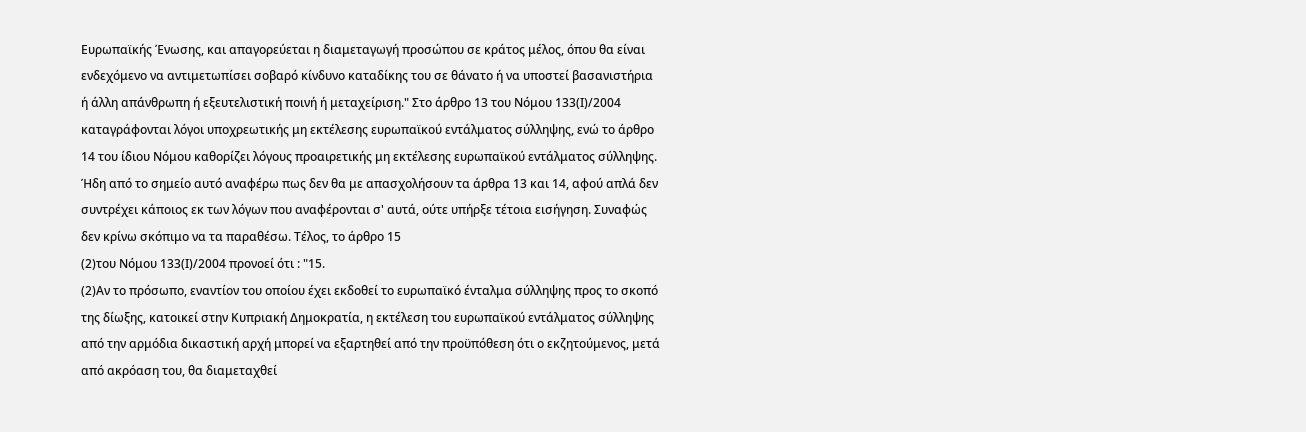Ευρωπαϊκής Ένωσης, και απαγορεύεται η διαμεταγωγή προσώπου σε κράτος μέλος, όπου θα είναι ενδεχόμενο να αντιμετωπίσει σοβαρό κίνδυνο καταδίκης του σε θάνατο ή να υποστεί βασανιστήρια ή άλλη απάνθρωπη ή εξευτελιστική ποινή ή μεταχείριση." Στο άρθρο 13 του Νόμου 133(Ι)/2004 καταγράφονται λόγοι υποχρεωτικής μη εκτέλεσης ευρωπαϊκού εντάλματος σύλληψης, ενώ το άρθρο 14 του ίδιου Νόμου καθορίζει λόγους προαιρετικής μη εκτέλεσης ευρωπαϊκού εντάλματος σύλληψης. Ήδη από το σημείο αυτό αναφέρω πως δεν θα με απασχολήσουν τα άρθρα 13 και 14, αφού απλά δεν συντρέχει κάποιος εκ των λόγων που αναφέρονται σ' αυτά, ούτε υπήρξε τέτοια εισήγηση. Συναφώς δεν κρίνω σκόπιμο να τα παραθέσω. Τέλος, το άρθρο 15
(2)του Νόμου 133(Ι)/2004 προνοεί ότι : "15.
(2)Αν το πρόσωπο, εναντίον του οποίου έχει εκδοθεί το ευρωπαϊκό ένταλμα σύλληψης προς το σκοπό της δίωξης, κατοικεί στην Κυπριακή Δημοκρατία, η εκτέλεση του ευρωπαϊκού εντάλματος σύλληψης από την αρμόδια δικαστική αρχή μπορεί να εξαρτηθεί από την προϋπόθεση ότι ο εκζητούμενος, μετά από ακρόαση του, θα διαμεταχθεί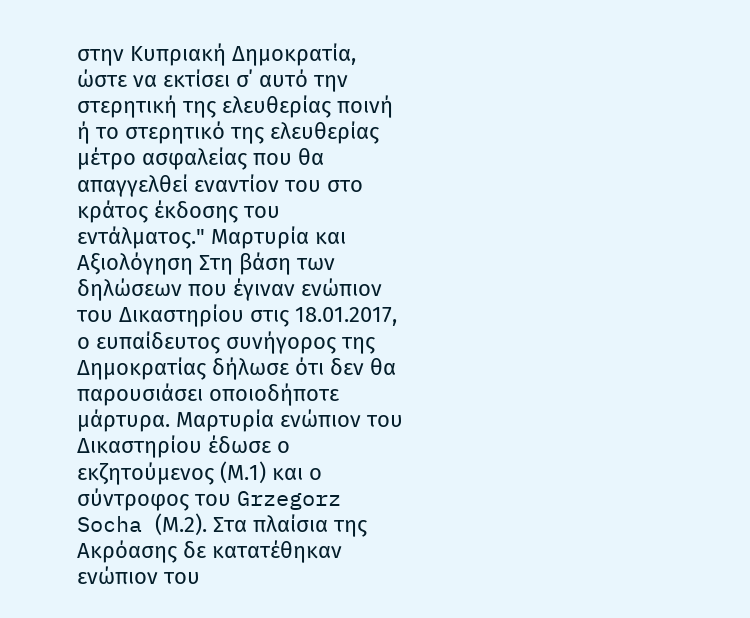στην Κυπριακή Δημοκρατία, ώστε να εκτίσει σ΄ αυτό την στερητική της ελευθερίας ποινή ή το στερητικό της ελευθερίας μέτρο ασφαλείας που θα απαγγελθεί εναντίον του στο κράτος έκδοσης του εντάλματος." Μαρτυρία και Αξιολόγηση Στη βάση των δηλώσεων που έγιναν ενώπιον του Δικαστηρίου στις 18.01.2017, ο ευπαίδευτος συνήγορος της Δημοκρατίας δήλωσε ότι δεν θα παρουσιάσει οποιοδήποτε μάρτυρα. Μαρτυρία ενώπιον του Δικαστηρίου έδωσε ο εκζητούμενος (Μ.1) και ο σύντροφος του Grzegorz Socha (Μ.2). Στα πλαίσια της Ακρόασης δε κατατέθηκαν ενώπιον του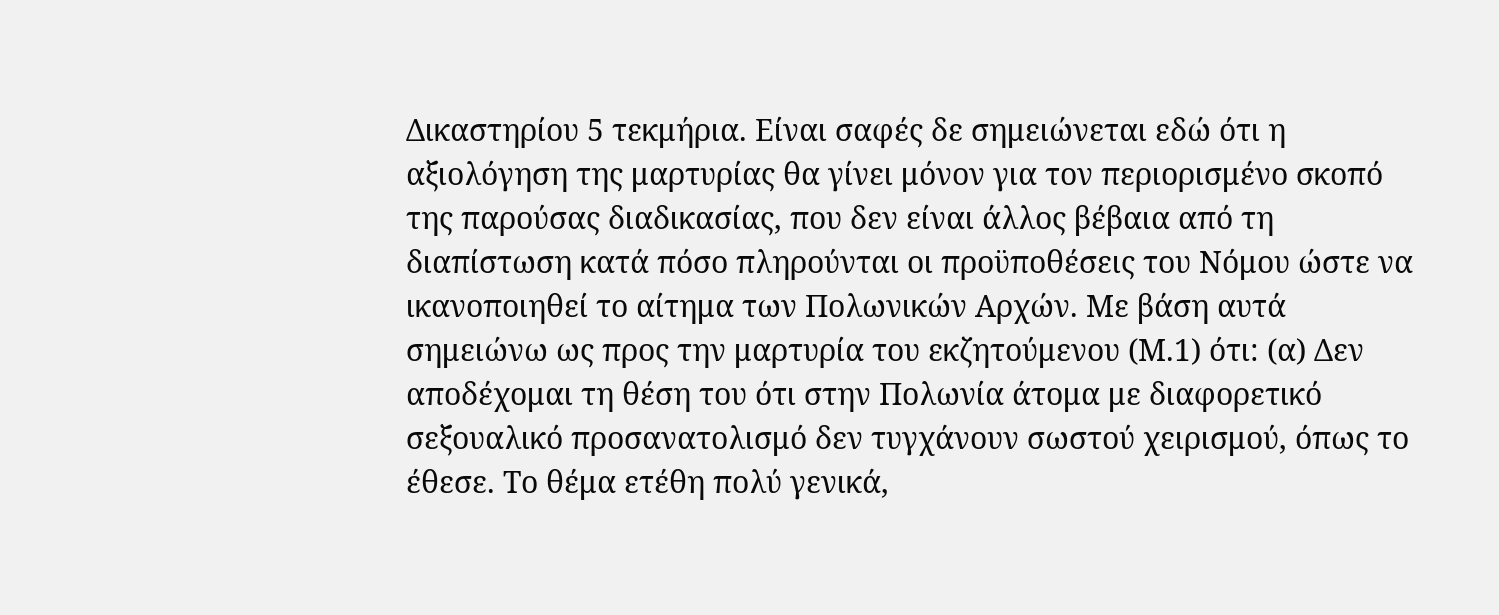Δικαστηρίου 5 τεκμήρια. Είναι σαφές δε σημειώνεται εδώ ότι η αξιολόγηση της μαρτυρίας θα γίνει μόνον για τον περιορισμένο σκοπό της παρούσας διαδικασίας, που δεν είναι άλλος βέβαια από τη διαπίστωση κατά πόσο πληρούνται οι προϋποθέσεις του Νόμου ώστε να ικανοποιηθεί το αίτημα των Πολωνικών Αρχών. Με βάση αυτά σημειώνω ως προς την μαρτυρία του εκζητούμενου (Μ.1) ότι: (α) Δεν αποδέχομαι τη θέση του ότι στην Πολωνία άτομα με διαφορετικό σεξουαλικό προσανατολισμό δεν τυγχάνουν σωστού χειρισμού, όπως το έθεσε. Το θέμα ετέθη πολύ γενικά,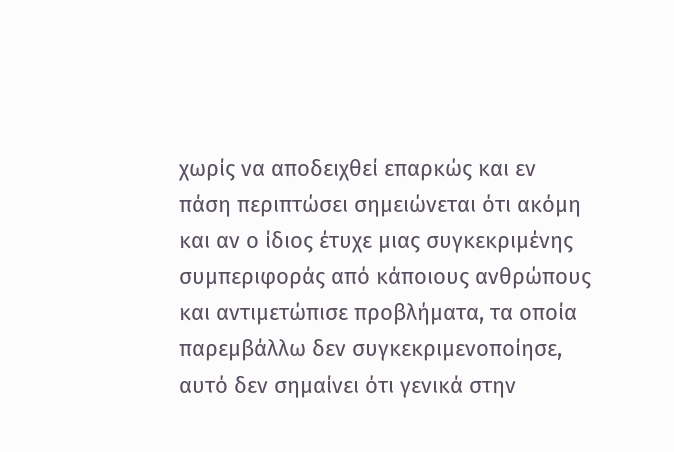χωρίς να αποδειχθεί επαρκώς και εν πάση περιπτώσει σημειώνεται ότι ακόμη και αν ο ίδιος έτυχε μιας συγκεκριμένης συμπεριφοράς από κάποιους ανθρώπους και αντιμετώπισε προβλήματα, τα οποία παρεμβάλλω δεν συγκεκριμενοποίησε, αυτό δεν σημαίνει ότι γενικά στην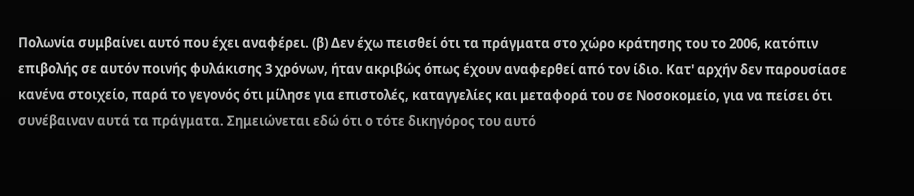Πολωνία συμβαίνει αυτό που έχει αναφέρει. (β) Δεν έχω πεισθεί ότι τα πράγματα στο χώρο κράτησης του το 2006, κατόπιν επιβολής σε αυτόν ποινής φυλάκισης 3 χρόνων, ήταν ακριβώς όπως έχουν αναφερθεί από τον ίδιο. Κατ' αρχήν δεν παρουσίασε κανένα στοιχείο, παρά το γεγονός ότι μίλησε για επιστολές, καταγγελίες και μεταφορά του σε Νοσοκομείο, για να πείσει ότι συνέβαιναν αυτά τα πράγματα. Σημειώνεται εδώ ότι ο τότε δικηγόρος του αυτό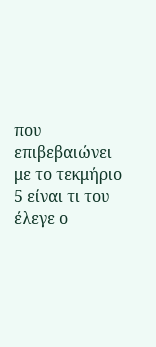που επιβεβαιώνει με το τεκμήριο 5 είναι τι του έλεγε ο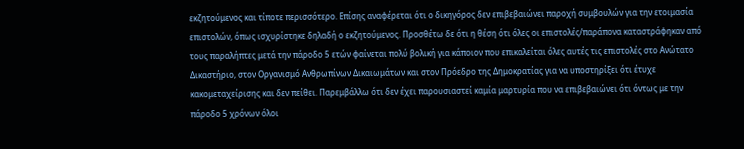εκζητούμενος και τίποτε περισσότερο. Επίσης αναφέρεται ότι ο δικηγόρος δεν επιβεβαιώνει παροχή συμβουλών για την ετοιμασία επιστολών, όπως ισχυρίστηκε δηλαδή ο εκζητούμενος. Προσθέτω δε ότι η θέση ότι όλες οι επιστολές/παράπονα καταστράφηκαν από τους παραλήπτες μετά την πάροδο 5 ετών φαίνεται πολύ βολική για κάποιον που επικαλείται όλες αυτές τις επιστολές στο Ανώτατο Δικαστήριο, στον Οργανισμό Ανθρωπίνων Δικαιωμάτων και στον Πρόεδρο της Δημοκρατίας για να υποστηρίξει ότι έτυχε κακομεταχείρισης και δεν πείθει. Παρεμβάλλω ότι δεν έχει παρουσιαστεί καμία μαρτυρία που να επιβεβαιώνει ότι όντως με την πάροδο 5 χρόνων όλοι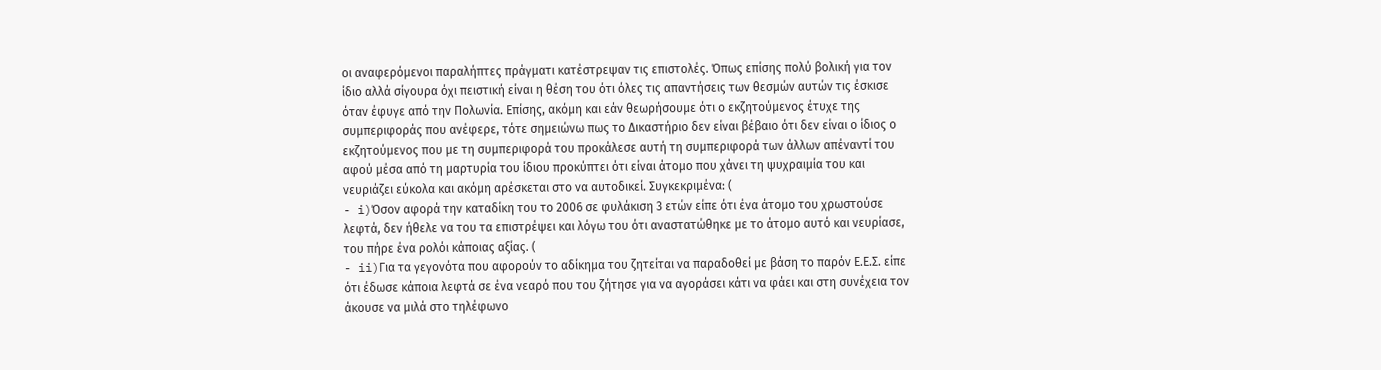οι αναφερόμενοι παραλήπτες πράγματι κατέστρεψαν τις επιστολές. Όπως επίσης πολύ βολική για τον ίδιο αλλά σίγουρα όχι πειστική είναι η θέση του ότι όλες τις απαντήσεις των θεσμών αυτών τις έσκισε όταν έφυγε από την Πολωνία. Επίσης, ακόμη και εάν θεωρήσουμε ότι ο εκζητούμενος έτυχε της συμπεριφοράς που ανέφερε, τότε σημειώνω πως το Δικαστήριο δεν είναι βέβαιο ότι δεν είναι ο ίδιος ο εκζητούμενος που με τη συμπεριφορά του προκάλεσε αυτή τη συμπεριφορά των άλλων απέναντί του αφού μέσα από τη μαρτυρία του ίδιου προκύπτει ότι είναι άτομο που χάνει τη ψυχραιμία του και νευριάζει εύκολα και ακόμη αρέσκεται στο να αυτοδικεί. Συγκεκριμένα: (
- i)Όσον αφορά την καταδίκη του το 2006 σε φυλάκιση 3 ετών είπε ότι ένα άτομο του χρωστούσε λεφτά, δεν ήθελε να του τα επιστρέψει και λόγω του ότι αναστατώθηκε με το άτομο αυτό και νευρίασε, του πήρε ένα ρολόι κάποιας αξίας. (
- ii)Για τα γεγονότα που αφορούν το αδίκημα του ζητείται να παραδοθεί με βάση το παρόν Ε.Ε.Σ. είπε ότι έδωσε κάποια λεφτά σε ένα νεαρό που του ζήτησε για να αγοράσει κάτι να φάει και στη συνέχεια τον άκουσε να μιλά στο τηλέφωνο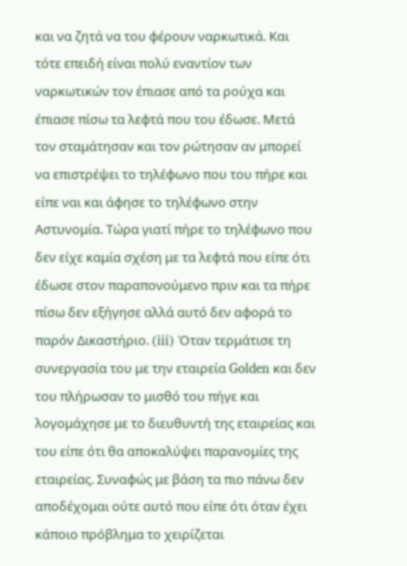και να ζητά να του φέρουν ναρκωτικά. Και τότε επειδή είναι πολύ εναντίον των ναρκωτικών τον έπιασε από τα ρούχα και έπιασε πίσω τα λεφτά που του έδωσε. Μετά τον σταμάτησαν και τον ρώτησαν αν μπορεί να επιστρέψει το τηλέφωνο που του πήρε και είπε ναι και άφησε το τηλέφωνο στην Αστυνομία. Τώρα γιατί πήρε το τηλέφωνο που δεν είχε καμία σχέση με τα λεφτά που είπε ότι έδωσε στον παραπονούμενο πριν και τα πήρε πίσω δεν εξήγησε αλλά αυτό δεν αφορά το παρόν Δικαστήριο. (iii) Όταν τερμάτισε τη συνεργασία του με την εταιρεία Golden και δεν του πλήρωσαν το μισθό του πήγε και λογομάχησε με το διευθυντή της εταιρείας και του είπε ότι θα αποκαλύψει παρανομίες της εταιρείας. Συναφώς με βάση τα πιο πάνω δεν αποδέχομαι ούτε αυτό που είπε ότι όταν έχει κάποιο πρόβλημα το χειρίζεται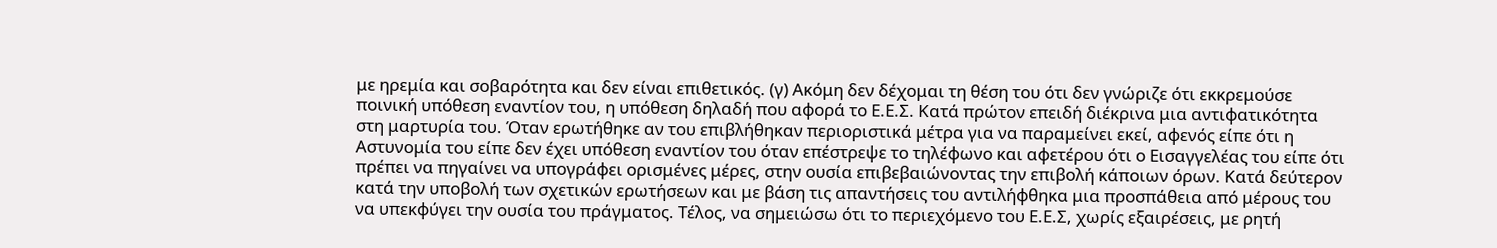με ηρεμία και σοβαρότητα και δεν είναι επιθετικός. (γ) Ακόμη δεν δέχομαι τη θέση του ότι δεν γνώριζε ότι εκκρεμούσε ποινική υπόθεση εναντίον του, η υπόθεση δηλαδή που αφορά το Ε.Ε.Σ. Κατά πρώτον επειδή διέκρινα μια αντιφατικότητα στη μαρτυρία του. Όταν ερωτήθηκε αν του επιβλήθηκαν περιοριστικά μέτρα για να παραμείνει εκεί, αφενός είπε ότι η Αστυνομία του είπε δεν έχει υπόθεση εναντίον του όταν επέστρεψε το τηλέφωνο και αφετέρου ότι ο Εισαγγελέας του είπε ότι πρέπει να πηγαίνει να υπογράφει ορισμένες μέρες, στην ουσία επιβεβαιώνοντας την επιβολή κάποιων όρων. Κατά δεύτερον κατά την υποβολή των σχετικών ερωτήσεων και με βάση τις απαντήσεις του αντιλήφθηκα μια προσπάθεια από μέρους του να υπεκφύγει την ουσία του πράγματος. Τέλος, να σημειώσω ότι το περιεχόμενο του Ε.Ε.Σ, χωρίς εξαιρέσεις, με ρητή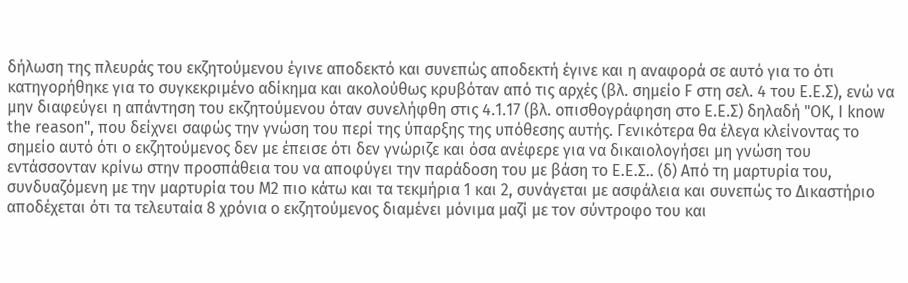δήλωση της πλευράς του εκζητούμενου έγινε αποδεκτό και συνεπώς αποδεκτή έγινε και η αναφορά σε αυτό για το ότι κατηγορήθηκε για το συγκεκριμένο αδίκημα και ακολούθως κρυβόταν από τις αρχές (βλ. σημείο F στη σελ. 4 του Ε.Ε.Σ), ενώ να μην διαφεύγει η απάντηση του εκζητούμενου όταν συνελήφθη στις 4.1.17 (βλ. οπισθογράφηση στο Ε.Ε.Σ) δηλαδή "OK, I know the reason", που δείχνει σαφώς την γνώση του περί της ύπαρξης της υπόθεσης αυτής. Γενικότερα θα έλεγα κλείνοντας το σημείο αυτό ότι ο εκζητούμενος δεν με έπεισε ότι δεν γνώριζε και όσα ανέφερε για να δικαιολογήσει μη γνώση του εντάσσονταν κρίνω στην προσπάθεια του να αποφύγει την παράδοση του με βάση το Ε.Ε.Σ.. (δ) Από τη μαρτυρία του, συνδυαζόμενη με την μαρτυρία του Μ2 πιο κάτω και τα τεκμήρια 1 και 2, συνάγεται με ασφάλεια και συνεπώς το Δικαστήριο αποδέχεται ότι τα τελευταία 8 χρόνια ο εκζητούμενος διαμένει μόνιμα μαζί με τον σύντροφο του και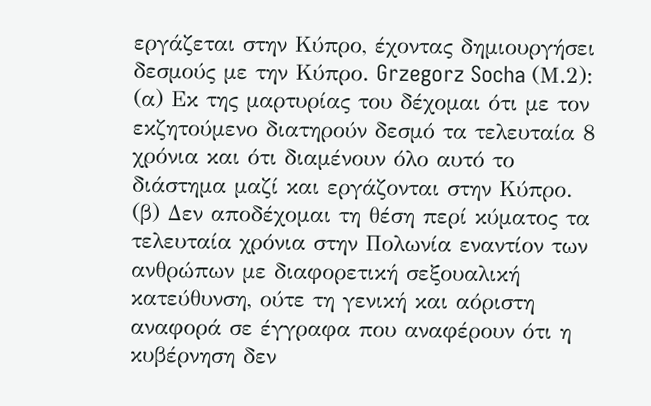εργάζεται στην Κύπρο, έχοντας δημιουργήσει δεσμούς με την Κύπρο. Grzegorz Socha (Μ.2): (α) Εκ της μαρτυρίας του δέχομαι ότι με τον εκζητούμενο διατηρούν δεσμό τα τελευταία 8 χρόνια και ότι διαμένουν όλο αυτό το διάστημα μαζί και εργάζονται στην Κύπρο. (β) Δεν αποδέχομαι τη θέση περί κύματος τα τελευταία χρόνια στην Πολωνία εναντίον των ανθρώπων με διαφορετική σεξουαλική κατεύθυνση, ούτε τη γενική και αόριστη αναφορά σε έγγραφα που αναφέρουν ότι η κυβέρνηση δεν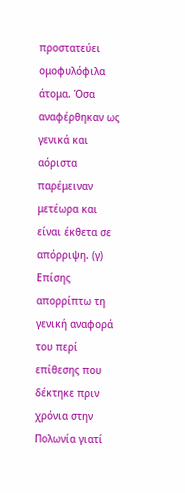προστατεύει ομοφυλόφιλα άτομα. Όσα αναφέρθηκαν ως γενικά και αόριστα παρέμειναν μετέωρα και είναι έκθετα σε απόρριψη. (γ) Επίσης απορρίπτω τη γενική αναφορά του περί επίθεσης που δέκτηκε πριν χρόνια στην Πολωνία γιατί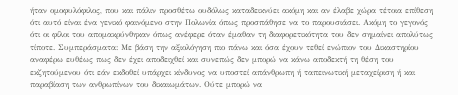ήταν ομοφυλόφιλος, που και πάλιν προσθέτω ουδόλως καταδεικνύει ακόμη και αν έλαβε χώρα τέτοια επίθεση ότι αυτό είναι ένα γενικό φαινόμενο στην Πολωνία όπως προσπάθησε να το παρουσιάσει. Ακόμη το γεγονός ότι οι φίλοι του απομακρύνθηκαν όπως ανέφερε όταν έμαθαν τη διαφορετικότητα του δεν σημαίνει απολύτως τίποτε. Συμπεράσματα: Με βάση την αξιολόγηση πιο πάνω και όσα έχουν τεθεί ενώπιον του Δικαστηρίου αναφέρω ευθέως πως δεν έχει αποδειχθεί και συνεπώς δεν μπορώ να κάνω αποδεκτή τη θέση του εκζητούμενου ότι εάν εκδοθεί υπάρχει κίνδυνος να υποστεί απάνθρωπη ή ταπεινωτική μεταχείριση ή και παραβίαση των ανθρωπίνων του δικαιωμάτων. Ούτε μπορώ να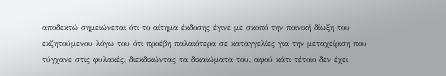αποδεκτώ σημειώνεται ότι το αίτημα έκδοσης έγινε με σκοπό την ποινική δίωξη του εκζητούμενου λόγω του ότι προέβη παλαιότερα σε καταγγελίες για την μεταχείριση που τύγχανε στις φυλακές, διεκδικώντας τα δικαιώματα του, αφού κάτι τέτοιο δεν έχει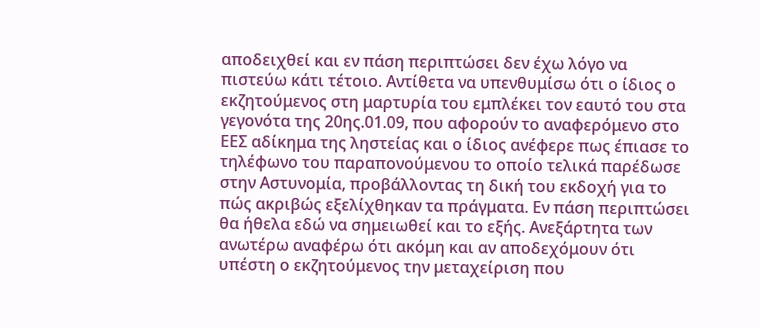αποδειχθεί και εν πάση περιπτώσει δεν έχω λόγο να πιστεύω κάτι τέτοιο. Αντίθετα να υπενθυμίσω ότι ο ίδιος ο εκζητούμενος στη μαρτυρία του εμπλέκει τον εαυτό του στα γεγονότα της 20ης.01.09, που αφορούν το αναφερόμενο στο ΕΕΣ αδίκημα της ληστείας και ο ίδιος ανέφερε πως έπιασε το τηλέφωνο του παραπονούμενου το οποίο τελικά παρέδωσε στην Αστυνομία, προβάλλοντας τη δική του εκδοχή για το πώς ακριβώς εξελίχθηκαν τα πράγματα. Εν πάση περιπτώσει θα ήθελα εδώ να σημειωθεί και το εξής. Ανεξάρτητα των ανωτέρω αναφέρω ότι ακόμη και αν αποδεχόμουν ότι υπέστη ο εκζητούμενος την μεταχείριση που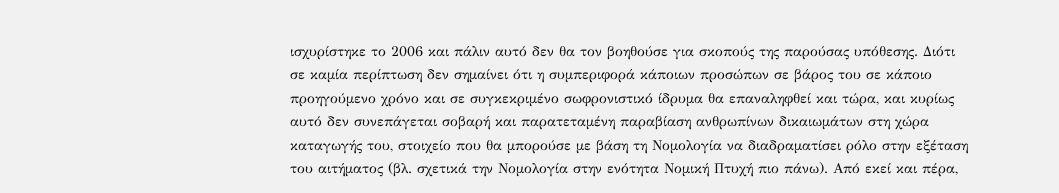ισχυρίστηκε το 2006 και πάλιν αυτό δεν θα τον βοηθούσε για σκοπούς της παρούσας υπόθεσης. Διότι σε καμία περίπτωση δεν σημαίνει ότι η συμπεριφορά κάποιων προσώπων σε βάρος του σε κάποιο προηγούμενο χρόνο και σε συγκεκριμένο σωφρονιστικό ίδρυμα θα επαναληφθεί και τώρα, και κυρίως αυτό δεν συνεπάγεται σοβαρή και παρατεταμένη παραβίαση ανθρωπίνων δικαιωμάτων στη χώρα καταγωγής του, στοιχείο που θα μπορούσε με βάση τη Νομολογία να διαδραματίσει ρόλο στην εξέταση του αιτήματος (βλ. σχετικά την Νομολογία στην ενότητα Νομική Πτυχή πιο πάνω). Από εκεί και πέρα,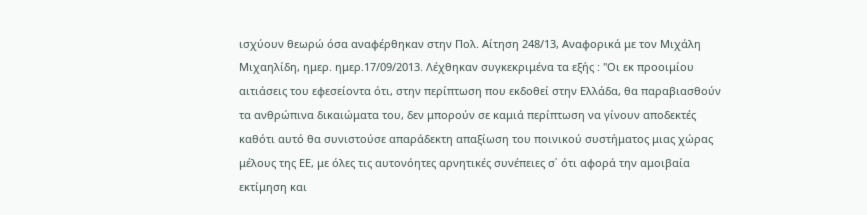ισχύουν θεωρώ όσα αναφέρθηκαν στην Πολ. Αίτηση 248/13, Αναφορικά με τον Μιχάλη Μιχαηλίδη, ημερ. ημερ.17/09/2013. Λέχθηκαν συγκεκριμένα τα εξής : "Οι εκ προοιμίου αιτιάσεις του εφεσείοντα ότι, στην περίπτωση που εκδοθεί στην Ελλάδα, θα παραβιασθούν τα ανθρώπινα δικαιώματα του, δεν μπορούν σε καμιά περίπτωση να γίνουν αποδεκτές καθότι αυτό θα συνιστούσε απαράδεκτη απαξίωση του ποινικού συστήματος μιας χώρας μέλους της ΕΕ, με όλες τις αυτονόητες αρνητικές συνέπειες σ΄ ότι αφορά την αμοιβαία εκτίμηση και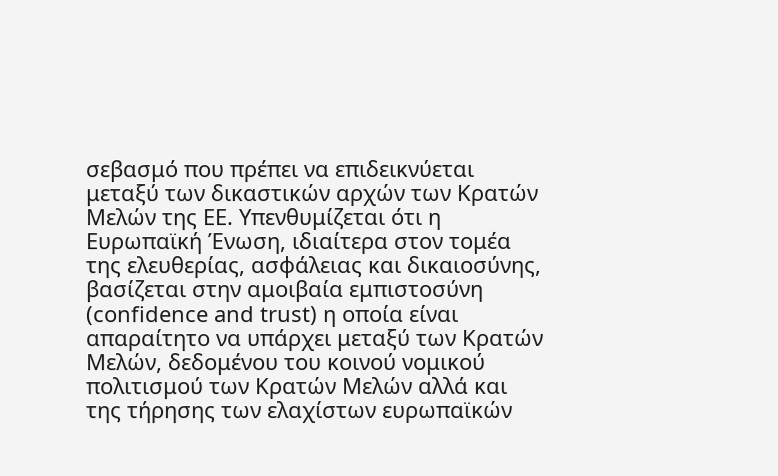σεβασμό που πρέπει να επιδεικνύεται μεταξύ των δικαστικών αρχών των Κρατών Μελών της ΕΕ. Υπενθυμίζεται ότι η Ευρωπαϊκή Ένωση, ιδιαίτερα στον τομέα της ελευθερίας, ασφάλειας και δικαιοσύνης, βασίζεται στην αμοιβαία εμπιστοσύνη (confidence and trust) η οποία είναι απαραίτητο να υπάρχει μεταξύ των Κρατών Μελών, δεδομένου του κοινού νομικού πολιτισμού των Κρατών Μελών αλλά και της τήρησης των ελαχίστων ευρωπαϊκών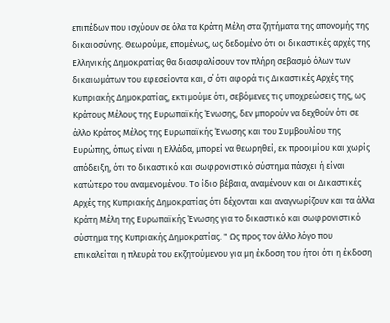επιπέδων που ισχύουν σε όλα τα Κράτη Μέλη στα ζητήματα της απονομής της δικαιοσύνης. Θεωρούμε, επομένως, ως δεδομένο ότι οι δικαστικές αρχές της Ελληνικής Δημοκρατίας θα διασφαλίσουν τον πλήρη σεβασμό όλων των δικαιωμάτων του εφεσείοντα και, σ΄ ότι αφορά τις Δικαστικές Αρχές της Κυπριακής Δημοκρατίας, εκτιμούμε ότι, σεβόμενες τις υποχρεώσεις της, ως Κράτους Μέλους της Ευρωπαϊκής Ένωσης, δεν μπορούν να δεχθούν ότι σε άλλο Κράτος Μέλος της Ευρωπαϊκής Ένωσης και του Συμβουλίου της Ευρώπης, όπως είναι η Ελλάδα, μπορεί να θεωρηθεί, εκ προοιμίου και χωρίς απόδειξη, ότι το δικαστικό και σωφρονιστικό σύστημα πάσχει ή είναι κατώτερο του αναμενομένου. Το ίδιο βέβαια, αναμένουν και οι Δικαστικές Αρχές της Κυπριακής Δημοκρατίας ότι δέχονται και αναγνωρίζουν και τα άλλα Κράτη Μέλη της Ευρωπαϊκής Ένωσης για το δικαστικό και σωφρονιστικό σύστημα της Κυπριακής Δημοκρατίας. " Ως προς τον άλλο λόγο που επικαλείται η πλευρά του εκζητούμενου για μη έκδοση του ήτοι ότι η έκδοση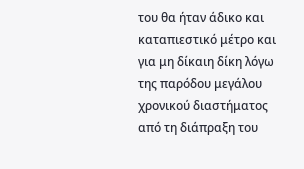του θα ήταν άδικο και καταπιεστικό μέτρο και για μη δίκαιη δίκη λόγω της παρόδου μεγάλου χρονικού διαστήματος από τη διάπραξη του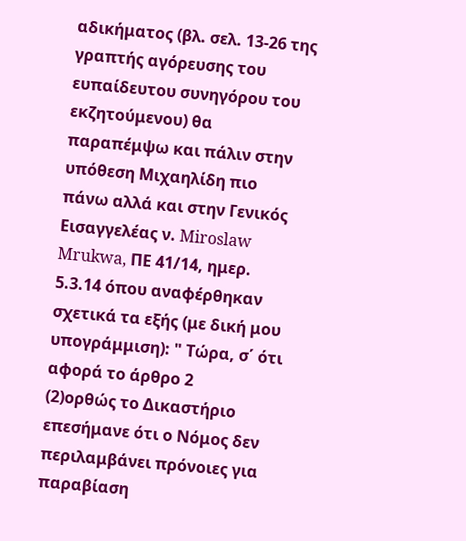αδικήματος (βλ. σελ. 13-26 της γραπτής αγόρευσης του ευπαίδευτου συνηγόρου του εκζητούμενου) θα παραπέμψω και πάλιν στην υπόθεση Μιχαηλίδη πιο πάνω αλλά και στην Γενικός Εισαγγελέας ν. Miroslaw Mrukwa, ΠΕ 41/14, ημερ. 5.3.14 όπου αναφέρθηκαν σχετικά τα εξής (με δική μου υπογράμμιση): " Τώρα, σ΄ ότι αφορά το άρθρο 2
(2)ορθώς το Δικαστήριο επεσήμανε ότι ο Νόμος δεν περιλαμβάνει πρόνοιες για παραβίαση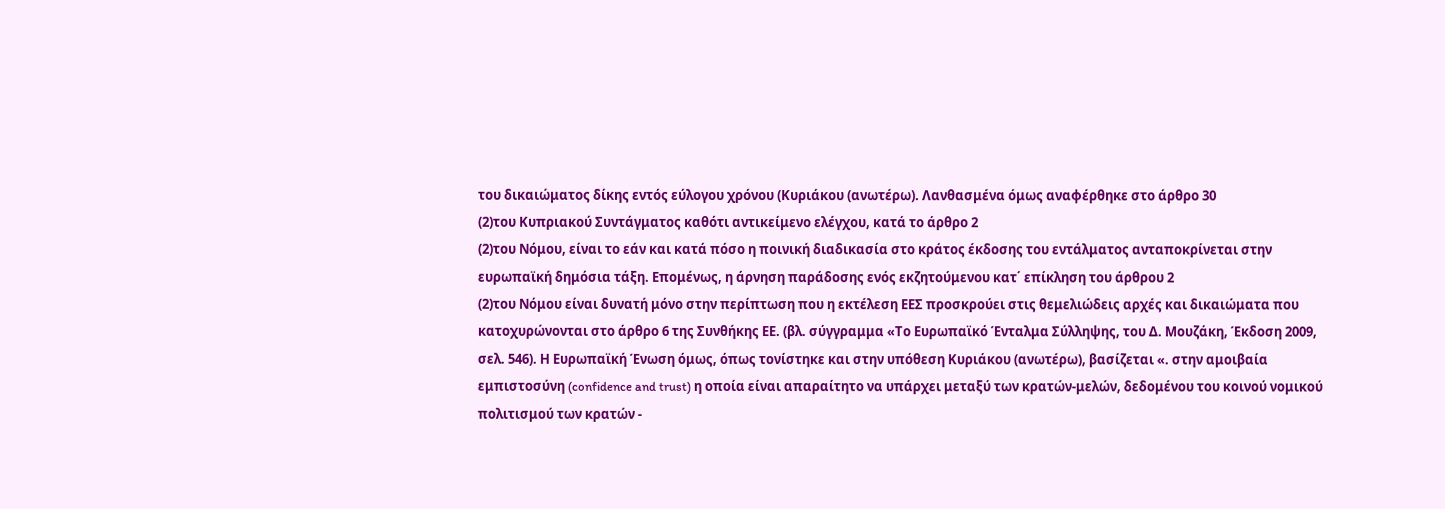του δικαιώματος δίκης εντός εύλογου χρόνου (Κυριάκου (ανωτέρω). Λανθασμένα όμως αναφέρθηκε στο άρθρο 30
(2)του Κυπριακού Συντάγματος καθότι αντικείμενο ελέγχου, κατά το άρθρο 2
(2)του Νόμου, είναι το εάν και κατά πόσο η ποινική διαδικασία στο κράτος έκδοσης του εντάλματος ανταποκρίνεται στην ευρωπαϊκή δημόσια τάξη. Επομένως, η άρνηση παράδοσης ενός εκζητούμενου κατ΄ επίκληση του άρθρου 2
(2)του Νόμου είναι δυνατή μόνο στην περίπτωση που η εκτέλεση ΕΕΣ προσκρούει στις θεμελιώδεις αρχές και δικαιώματα που κατοχυρώνονται στο άρθρο 6 της Συνθήκης ΕΕ. (βλ. σύγγραμμα «Το Ευρωπαϊκό Ένταλμα Σύλληψης, του Δ. Μουζάκη, Έκδοση 2009, σελ. 546). Η Ευρωπαϊκή Ένωση όμως, όπως τονίστηκε και στην υπόθεση Κυριάκου (ανωτέρω), βασίζεται «. στην αμοιβαία εμπιστοσύνη (confidence and trust) η οποία είναι απαραίτητο να υπάρχει μεταξύ των κρατών-μελών, δεδομένου του κοινού νομικού πολιτισμού των κρατών -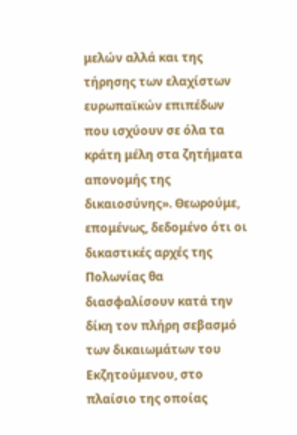μελών αλλά και της τήρησης των ελαχίστων ευρωπαϊκών επιπέδων που ισχύουν σε όλα τα κράτη μέλη στα ζητήματα απονομής της δικαιοσύνης». Θεωρούμε, επομένως, δεδομένο ότι οι δικαστικές αρχές της Πολωνίας θα διασφαλίσουν κατά την δίκη τον πλήρη σεβασμό των δικαιωμάτων του Εκζητούμενου, στο πλαίσιο της οποίας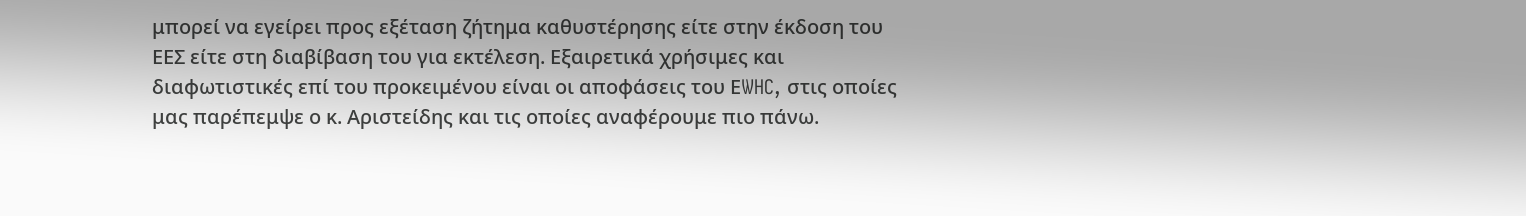μπορεί να εγείρει προς εξέταση ζήτημα καθυστέρησης είτε στην έκδοση του ΕΕΣ είτε στη διαβίβαση του για εκτέλεση. Εξαιρετικά χρήσιμες και διαφωτιστικές επί του προκειμένου είναι οι αποφάσεις του ΕWHC, στις οποίες μας παρέπεμψε ο κ. Αριστείδης και τις οποίες αναφέρουμε πιο πάνω.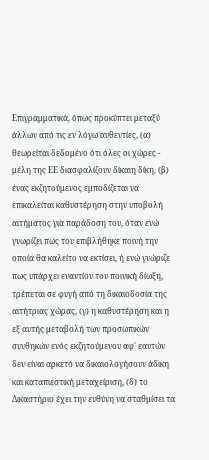Επιγραμματικά, όπως προκύπτει μεταξύ άλλων από τις εν λόγω αυθεντίες, (α) θεωρείται δεδομένο ότι όλες οι χώρες - μέλη της ΕΕ διασφαλίζουν δίκαιη δίκη, (β) ένας εκζητούμενος εμποδίζεται να επικαλείται καθυστέρηση στην υποβολή αιτήματος για παράδοση του, όταν ενώ γνωρίζει πως του επιβλήθηκε ποινή την οποία θα καλείτο να εκτίσει, ή ενώ γνώριζε πως υπάρχει εναντίον του ποινική δίωξη, τρέπεται σε φυγή από τη δικαιοδοσία της αιτήτριας χώρας, (γ) η καθυστέρηση και η εξ αυτής μεταβολή των προσωπικών συνθηκών ενός εκζητούμενου αφ΄ εαυτών δεν είναι αρκετό να δικαιολογήσουν άδικη και καταπιεστική μεταχείριση, (δ) το Δικαστήριο έχει την ευθύνη να σταθμίσει τα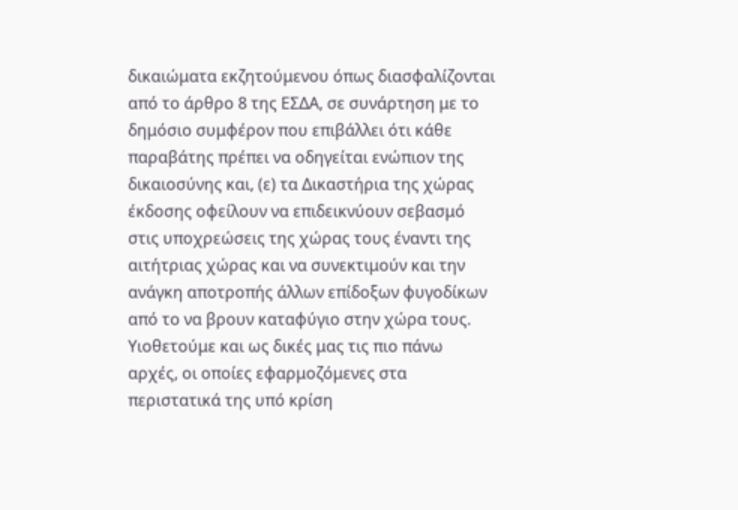δικαιώματα εκζητούμενου όπως διασφαλίζονται από το άρθρο 8 της ΕΣΔΑ, σε συνάρτηση με το δημόσιο συμφέρον που επιβάλλει ότι κάθε παραβάτης πρέπει να οδηγείται ενώπιον της δικαιοσύνης και, (ε) τα Δικαστήρια της χώρας έκδοσης οφείλουν να επιδεικνύουν σεβασμό στις υποχρεώσεις της χώρας τους έναντι της αιτήτριας χώρας και να συνεκτιμούν και την ανάγκη αποτροπής άλλων επίδοξων φυγοδίκων από το να βρουν καταφύγιο στην χώρα τους. Υιοθετούμε και ως δικές μας τις πιο πάνω αρχές, οι οποίες εφαρμοζόμενες στα περιστατικά της υπό κρίση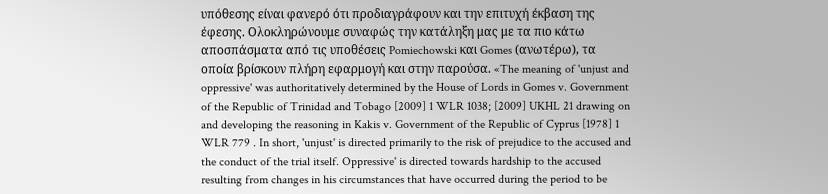υπόθεσης είναι φανερό ότι προδιαγράφουν και την επιτυχή έκβαση της έφεσης. Ολοκληρώνουμε συναφώς την κατάληξη μας με τα πιο κάτω αποσπάσματα από τις υποθέσεις Pomiechowski και Gomes (ανωτέρω), τα οποία βρίσκουν πλήρη εφαρμογή και στην παρούσα. «The meaning of 'unjust and oppressive' was authoritatively determined by the House of Lords in Gomes v. Government of the Republic of Trinidad and Tobago [2009] 1 WLR 1038; [2009] UKHL 21 drawing on and developing the reasoning in Kakis v. Government of the Republic of Cyprus [1978] 1 WLR 779 . In short, 'unjust' is directed primarily to the risk of prejudice to the accused and the conduct of the trial itself. Oppressive' is directed towards hardship to the accused resulting from changes in his circumstances that have occurred during the period to be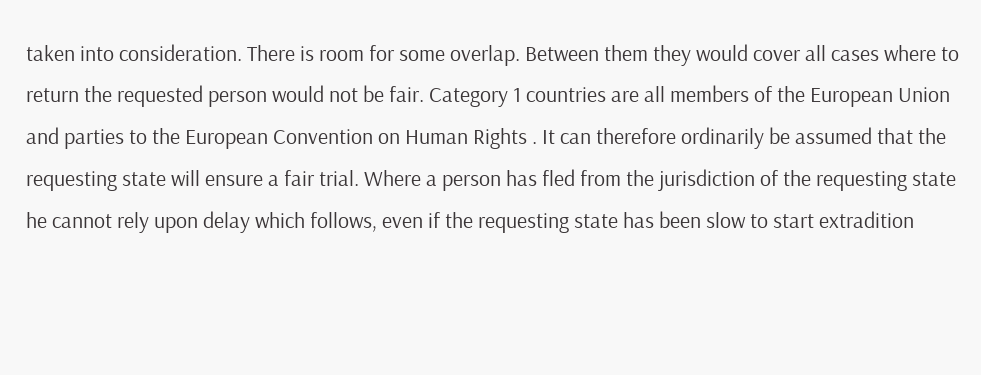taken into consideration. There is room for some overlap. Between them they would cover all cases where to return the requested person would not be fair. Category 1 countries are all members of the European Union and parties to the European Convention on Human Rights . It can therefore ordinarily be assumed that the requesting state will ensure a fair trial. Where a person has fled from the jurisdiction of the requesting state he cannot rely upon delay which follows, even if the requesting state has been slow to start extradition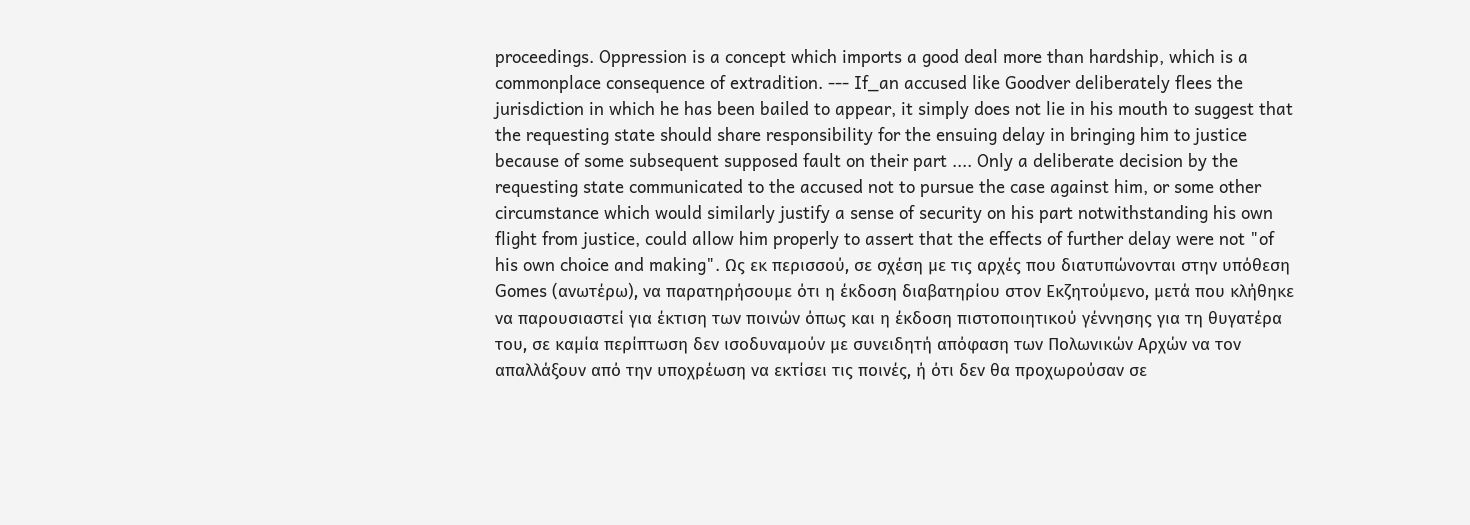proceedings. Oppression is a concept which imports a good deal more than hardship, which is a commonplace consequence of extradition. --- If_an accused like Goodver deliberately flees the jurisdiction in which he has been bailed to appear, it simply does not lie in his mouth to suggest that the requesting state should share responsibility for the ensuing delay in bringing him to justice because of some subsequent supposed fault on their part .... Only a deliberate decision by the requesting state communicated to the accused not to pursue the case against him, or some other circumstance which would similarly justify a sense of security on his part notwithstanding his own flight from justice, could allow him properly to assert that the effects of further delay were not "of his own choice and making". Ως εκ περισσού, σε σχέση με τις αρχές που διατυπώνονται στην υπόθεση Gomes (ανωτέρω), να παρατηρήσουμε ότι η έκδοση διαβατηρίου στον Εκζητούμενο, μετά που κλήθηκε να παρουσιαστεί για έκτιση των ποινών όπως και η έκδοση πιστοποιητικού γέννησης για τη θυγατέρα του, σε καμία περίπτωση δεν ισοδυναμούν με συνειδητή απόφαση των Πολωνικών Αρχών να τον απαλλάξουν από την υποχρέωση να εκτίσει τις ποινές, ή ότι δεν θα προχωρούσαν σε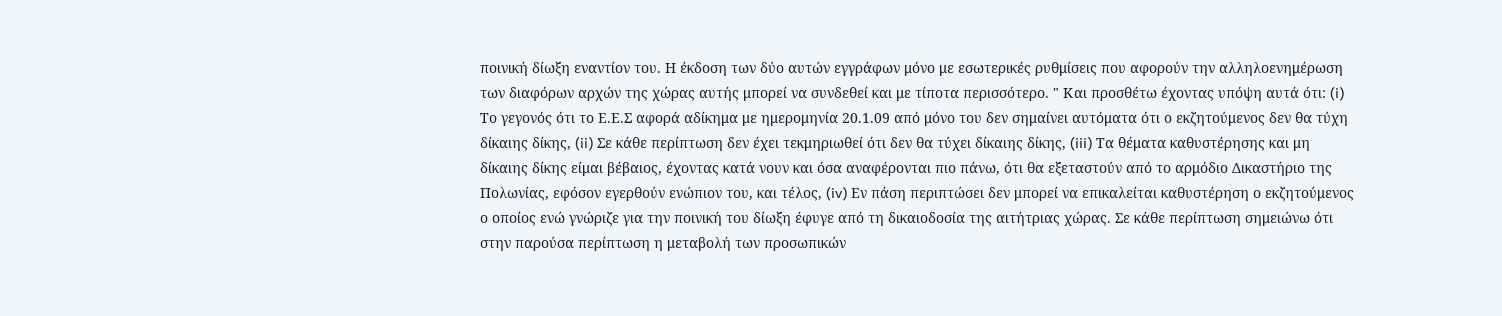ποινική δίωξη εναντίον του. Η έκδοση των δύο αυτών εγγράφων μόνο με εσωτερικές ρυθμίσεις που αφορούν την αλληλοενημέρωση των διαφόρων αρχών της χώρας αυτής μπορεί να συνδεθεί και με τίποτα περισσότερο. " Και προσθέτω έχοντας υπόψη αυτά ότι: (i) Το γεγονός ότι το Ε.Ε.Σ αφορά αδίκημα με ημερομηνία 20.1.09 από μόνο του δεν σημαίνει αυτόματα ότι ο εκζητούμενος δεν θα τύχη δίκαιης δίκης, (ii) Σε κάθε περίπτωση δεν έχει τεκμηριωθεί ότι δεν θα τύχει δίκαιης δίκης, (iii) Τα θέματα καθυστέρησης και μη δίκαιης δίκης είμαι βέβαιος, έχοντας κατά νουν και όσα αναφέρονται πιο πάνω, ότι θα εξεταστούν από το αρμόδιο Δικαστήριο της Πολωνίας, εφόσον εγερθούν ενώπιον του, και τέλος, (iv) Εν πάση περιπτώσει δεν μπορεί να επικαλείται καθυστέρηση ο εκζητούμενος ο οποίος ενώ γνώριζε για την ποινική του δίωξη έφυγε από τη δικαιοδοσία της αιτήτριας χώρας. Σε κάθε περίπτωση σημειώνω ότι στην παρούσα περίπτωση η μεταβολή των προσωπικών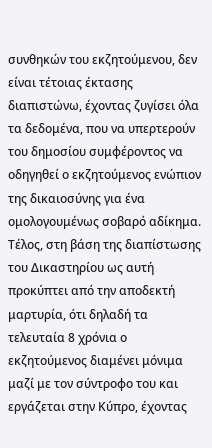συνθηκών του εκζητούμενου, δεν είναι τέτοιας έκτασης διαπιστώνω, έχοντας ζυγίσει όλα τα δεδομένα, που να υπερτερούν του δημοσίου συμφέροντος να οδηγηθεί ο εκζητούμενος ενώπιον της δικαιοσύνης για ένα ομολογουμένως σοβαρό αδίκημα. Τέλος, στη βάση της διαπίστωσης του Δικαστηρίου ως αυτή προκύπτει από την αποδεκτή μαρτυρία, ότι δηλαδή τα τελευταία 8 χρόνια ο εκζητούμενος διαμένει μόνιμα μαζί με τον σύντροφο του και εργάζεται στην Κύπρο, έχοντας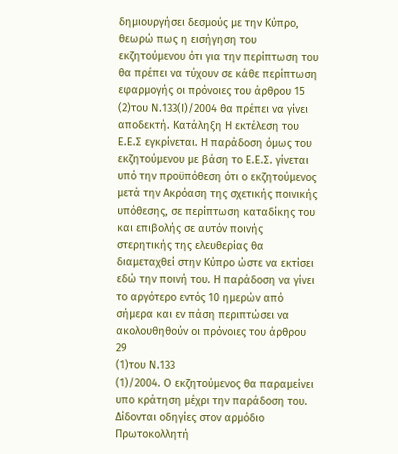δημιουργήσει δεσμούς με την Κύπρο, θεωρώ πως η εισήγηση του εκζητούμενου ότι για την περίπτωση του θα πρέπει να τύχουν σε κάθε περίπτωση εφαρμογής οι πρόνοιες του άρθρου 15
(2)του Ν.133(Ι)/2004 θα πρέπει να γίνει αποδεκτή. Κατάληξη Η εκτέλεση του Ε.Ε.Σ εγκρίνεται. Η παράδοση όμως του εκζητούμενου με βάση το Ε.Ε.Σ. γίνεται υπό την προϋπόθεση ότι ο εκζητούμενος μετά την Ακρόαση της σχετικής ποινικής υπόθεσης, σε περίπτωση καταδίκης του και επιβολής σε αυτόν ποινής στερητικής της ελευθερίας θα διαμεταχθεί στην Κύπρο ώστε να εκτίσει εδώ την ποινή του. Η παράδοση να γίνει το αργότερο εντός 10 ημερών από σήμερα και εν πάση περιπτώσει να ακολουθηθούν οι πρόνοιες του άρθρου 29
(1)του Ν.133
(1)/2004. Ο εκζητούμενος θα παραμείνει υπο κράτηση μέχρι την παράδοση του. Δίδονται οδηγίες στον αρμόδιο Πρωτοκολλητή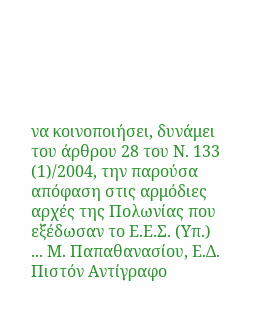να κοινοποιήσει, δυνάμει του άρθρου 28 του Ν. 133
(1)/2004, την παρούσα απόφαση στις αρμόδιες αρχές της Πολωνίας που εξέδωσαν το Ε.Ε.Σ. (Υπ.) ... Μ. Παπαθανασίου, Ε.Δ. Πιστόν Αντίγραφο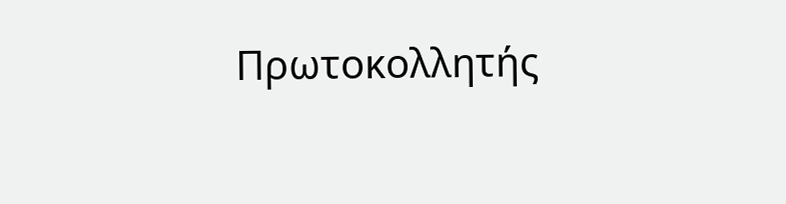Πρωτοκολλητής